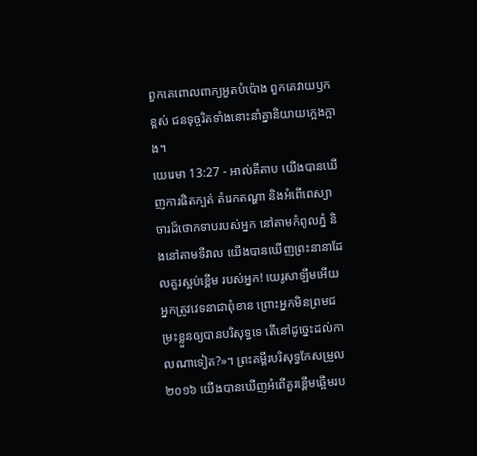ពួកគេពោលពាក្យអួតបំប៉ោង ពួកគេវាយឫកខ្ពស់ ជនទុច្ចរិតទាំងនោះនាំគ្នានិយាយក្អេងក្អាង។
យេរេមា 13:27 - អាល់គីតាប យើងបានឃើញការផិតក្បត់ តំរេកតណ្ហា និងអំពើពេស្យាចារដ៏ថោកទាបរបស់អ្នក នៅតាមកំពូលភ្នំ និងនៅតាមទីវាល យើងបានឃើញព្រះនានាដែលគួរស្អប់ខ្ពើម របស់អ្នក! យេរូសាឡឹមអើយ អ្នកត្រូវវេទនាជាពុំខាន ព្រោះអ្នកមិនព្រមជម្រះខ្លួនឲ្យបានបរិសុទ្ធទេ តើនៅដូច្នេះដល់កាលណាទៀត?»។ ព្រះគម្ពីរបរិសុទ្ធកែសម្រួល ២០១៦ យើងបានឃើញអំពើគួរខ្ពើមឆ្អើមរប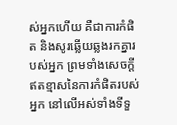ស់អ្នកហើយ គឺជាការកំផិត និងសូរឆ្លើយឆ្លងរកគ្នារបស់អ្នក ព្រមទាំងសេចក្ដីឥតខ្មាសនៃការកំផិតរបស់អ្នក នៅលើអស់ទាំងទីទួ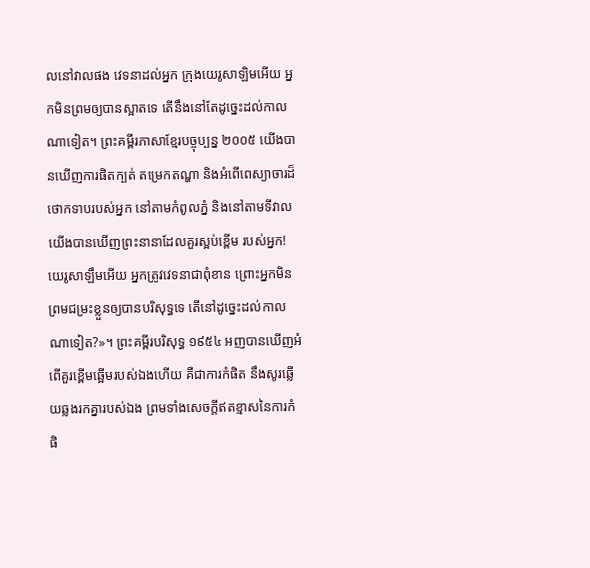លនៅវាលផង វេទនាដល់អ្នក ក្រុងយេរូសាឡិមអើយ អ្នកមិនព្រមឲ្យបានស្អាតទេ តើនឹងនៅតែដូច្នេះដល់កាលណាទៀត។ ព្រះគម្ពីរភាសាខ្មែរបច្ចុប្បន្ន ២០០៥ យើងបានឃើញការផិតក្បត់ តម្រេកតណ្ហា និងអំពើពេស្យាចារដ៏ថោកទាបរបស់អ្នក នៅតាមកំពូលភ្នំ និងនៅតាមទីវាល យើងបានឃើញព្រះនានាដែលគួរស្អប់ខ្ពើម របស់អ្នក! យេរូសាឡឹមអើយ អ្នកត្រូវវេទនាជាពុំខាន ព្រោះអ្នកមិនព្រមជម្រះខ្លួនឲ្យបានបរិសុទ្ធទេ តើនៅដូច្នេះដល់កាលណាទៀត?»។ ព្រះគម្ពីរបរិសុទ្ធ ១៩៥៤ អញបានឃើញអំពើគួរខ្ពើមឆ្អើមរបស់ឯងហើយ គឺជាការកំផិត នឹងសូរឆ្លើយឆ្លងរកគ្នារបស់ឯង ព្រមទាំងសេចក្ដីឥតខ្មាសនៃការកំផិ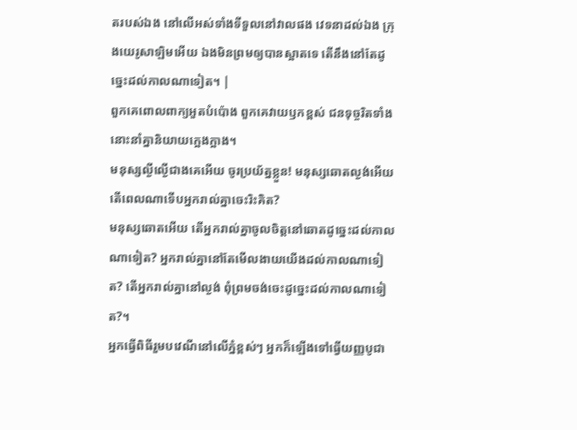តរបស់ឯង នៅលើអស់ទាំងទីទួលនៅវាលផង វេទនាដល់ឯង ក្រុងយេរូសាឡិមអើយ ឯងមិនព្រមឲ្យបានស្អាតទេ តើនឹងនៅតែដូច្នេះដល់កាលណាទៀត។ |
ពួកគេពោលពាក្យអួតបំប៉ោង ពួកគេវាយឫកខ្ពស់ ជនទុច្ចរិតទាំងនោះនាំគ្នានិយាយក្អេងក្អាង។
មនុស្សល្ងីល្ងើជាងគេអើយ ចូរប្រយ័ត្នខ្លួន! មនុស្សឆោតល្ងង់អើយ តើពេលណាទើបអ្នករាល់គ្នាចេះរិះគិត?
មនុស្សឆោតអើយ តើអ្នករាល់គ្នាចូលចិត្តនៅឆោតដូច្នេះដល់កាលណាទៀត? អ្នករាល់គ្នានៅតែមើលងាយយើងដល់កាលណាទៀត? តើអ្នករាល់គ្នានៅល្ងង់ ពុំព្រមចង់ចេះដូច្នេះដល់កាលណាទៀត?។
អ្នកធ្វើពិធីរួមបវេណីនៅលើភ្នំខ្ពស់ៗ អ្នកក៏ឡើងទៅធ្វើយញ្ញបូជា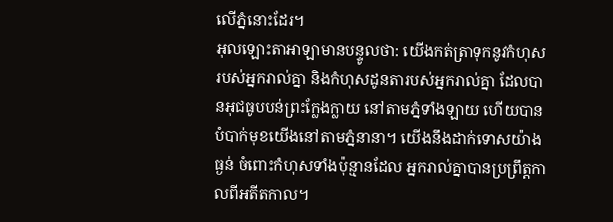លើភ្នំនោះដែរ។
អុលឡោះតាអាឡាមានបន្ទូលថា: យើងកត់ត្រាទុកនូវកំហុសរបស់អ្នករាល់គ្នា និងកំហុសដូនតារបស់អ្នករាល់គ្នា ដែលបានអុជធូបបន់ព្រះក្លែងក្លាយ នៅតាមភ្នំទាំងឡាយ ហើយបានបំបាក់មុខយើងនៅតាមភ្នំនានា។ យើងនឹងដាក់ទោសយ៉ាងធ្ងន់ ចំពោះកំហុសទាំងប៉ុន្មានដែល អ្នករាល់គ្នាបានប្រព្រឹត្តកាលពីអតីតកាល។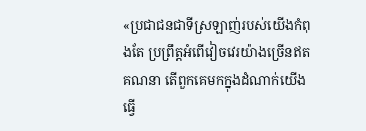«ប្រជាជនជាទីស្រឡាញ់របស់យើងកំពុងតែ ប្រព្រឹត្តអំពើវៀចវេរយ៉ាងច្រើនឥតគណនា តើពួកគេមកក្នុងដំណាក់យើងធ្វើ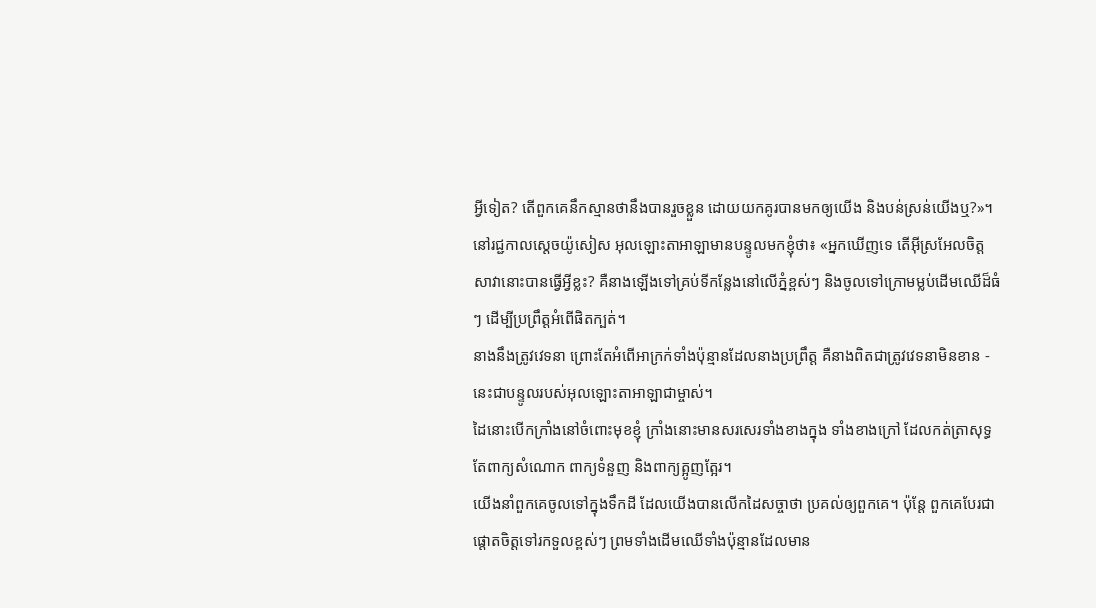អ្វីទៀត? តើពួកគេនឹកស្មានថានឹងបានរួចខ្លួន ដោយយកគូរបានមកឲ្យយើង និងបន់ស្រន់យើងឬ?»។
នៅរជ្ជកាលស្តេចយ៉ូសៀស អុលឡោះតាអាឡាមានបន្ទូលមកខ្ញុំថា៖ «អ្នកឃើញទេ តើអ៊ីស្រអែលចិត្តសាវានោះបានធ្វើអ្វីខ្លះ? គឺនាងឡើងទៅគ្រប់ទីកន្លែងនៅលើភ្នំខ្ពស់ៗ និងចូលទៅក្រោមម្លប់ដើមឈើដ៏ធំៗ ដើម្បីប្រព្រឹត្តអំពើផិតក្បត់។
នាងនឹងត្រូវវេទនា ព្រោះតែអំពើអាក្រក់ទាំងប៉ុន្មានដែលនាងប្រព្រឹត្ត គឺនាងពិតជាត្រូវវេទនាមិនខាន - នេះជាបន្ទូលរបស់អុលឡោះតាអាឡាជាម្ចាស់។
ដៃនោះបើកក្រាំងនៅចំពោះមុខខ្ញុំ ក្រាំងនោះមានសរសេរទាំងខាងក្នុង ទាំងខាងក្រៅ ដែលកត់ត្រាសុទ្ធតែពាក្យសំណោក ពាក្យទំនួញ និងពាក្យត្អូញត្អែរ។
យើងនាំពួកគេចូលទៅក្នុងទឹកដី ដែលយើងបានលើកដៃសច្ចាថា ប្រគល់ឲ្យពួកគេ។ ប៉ុន្តែ ពួកគេបែរជាផ្ដោតចិត្តទៅរកទួលខ្ពស់ៗ ព្រមទាំងដើមឈើទាំងប៉ុន្មានដែលមាន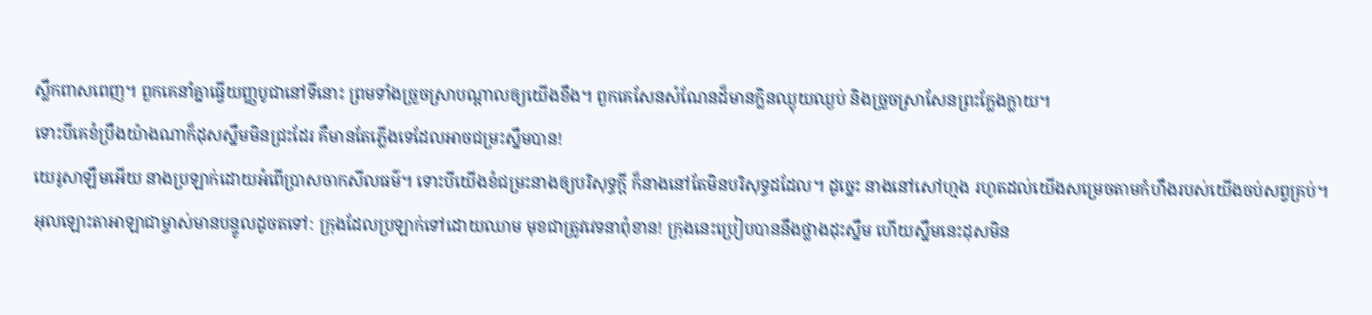ស្លឹកពាសពេញ។ ពួកគេនាំគ្នាធ្វើយញ្ញបូជានៅទីនោះ ព្រមទាំងច្រួចស្រាបណ្ដាលឲ្យយើងខឹង។ ពួកគេសែនសំណែនដ៏មានក្លិនឈ្ងុយឈ្ងប់ និងច្រួចស្រាសែនព្រះក្លែងក្លាយ។
ទោះបីគេខំប្រឹងយ៉ាងណាក៏ដុសស្នឹមមិនជ្រះដែរ គឺមានតែភ្លើងទេដែលអាចជម្រះស្នឹមបាន!
យេរូសាឡឹមអើយ នាងប្រឡាក់ដោយអំពើប្រាសចាកសីលធម៌។ ទោះបីយើងខំជម្រះនាងឲ្យបរិសុទ្ធក្ដី ក៏នាងនៅតែមិនបរិសុទ្ធដដែល។ ដូច្នេះ នាងនៅសៅហ្មង រហូតដល់យើងសម្រេចតាមកំហឹងរបស់យើងចប់សព្វគ្រប់។
អុលឡោះតាអាឡាជាម្ចាស់មានបន្ទូលដូចតទៅ: ក្រុងដែលប្រឡាក់ទៅដោយឈាម មុខជាត្រូវវេទនាពុំខាន! ក្រុងនេះប្រៀបបាននឹងថ្លាងដុះស្នឹម ហើយស្នឹមនេះដុសមិន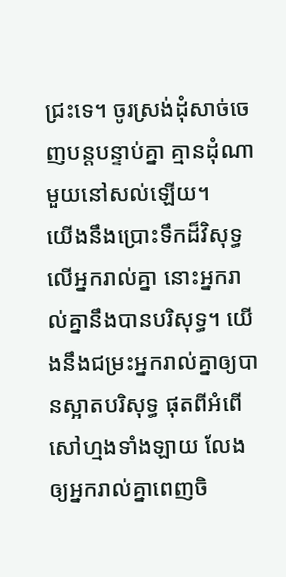ជ្រះទេ។ ចូរស្រង់ដុំសាច់ចេញបន្តបន្ទាប់គ្នា គ្មានដុំណាមួយនៅសល់ឡើយ។
យើងនឹងប្រោះទឹកដ៏វិសុទ្ធលើអ្នករាល់គ្នា នោះអ្នករាល់គ្នានឹងបានបរិសុទ្ធ។ យើងនឹងជម្រះអ្នករាល់គ្នាឲ្យបានស្អាតបរិសុទ្ធ ផុតពីអំពើសៅហ្មងទាំងឡាយ លែងឲ្យអ្នករាល់គ្នាពេញចិ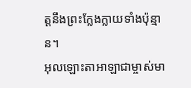ត្តនឹងព្រះក្លែងក្លាយទាំងប៉ុន្មាន។
អុលឡោះតាអាឡាជាម្ចាស់មា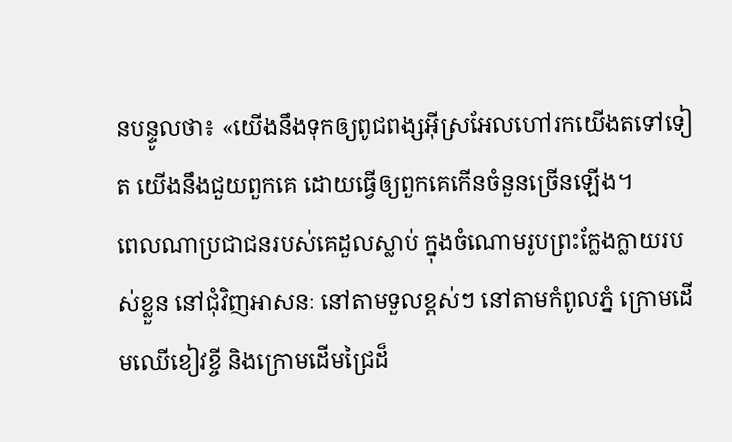នបន្ទូលថា៖ «យើងនឹងទុកឲ្យពូជពង្សអ៊ីស្រអែលហៅរកយើងតទៅទៀត យើងនឹងជួយពួកគេ ដោយធ្វើឲ្យពួកគេកើនចំនួនច្រើនឡើង។
ពេលណាប្រជាជនរបស់គេដួលស្លាប់ ក្នុងចំណោមរូបព្រះក្លែងក្លាយរបស់ខ្លួន នៅជុំវិញអាសនៈ នៅតាមទួលខ្ពស់ៗ នៅតាមកំពូលភ្នំ ក្រោមដើមឈើខៀវខ្ចី និងក្រោមដើមជ្រៃដ៏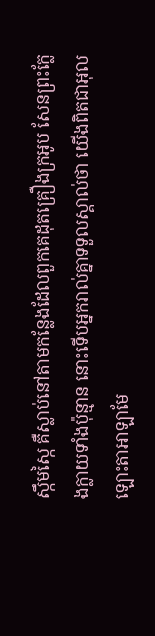ស្កឹមស្កៃ គឺស្លាប់នៅតាមកន្លែងដែលពួកគេដុតគ្រឿងក្រអូប សែនព្រះក្លែងក្លាយទាំងប៉ុន្មាន នោះទើបអ្នករាល់គ្នាទទួលស្គាល់ថា យើងពិតជាអុលឡោះតាអាឡាមែ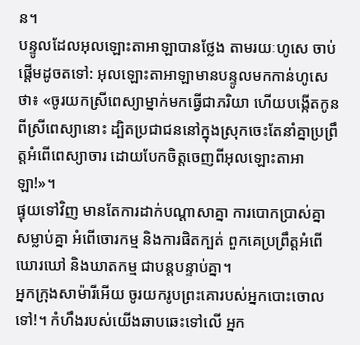ន។
បន្ទូលដែលអុលឡោះតាអាឡាបានថ្លែង តាមរយៈហូសេ ចាប់ផ្តើមដូចតទៅ: អុលឡោះតាអាឡាមានបន្ទូលមកកាន់ហូសេថា៖ «ចូរយកស្រីពេស្យាម្នាក់មកធ្វើជាភរិយា ហើយបង្កើតកូនពីស្រីពេស្យានោះ ដ្បិតប្រជាជននៅក្នុងស្រុកចេះតែនាំគ្នាប្រព្រឹត្តអំពើពេស្យាចារ ដោយបែកចិត្តចេញពីអុលឡោះតាអាឡា!»។
ផ្ទុយទៅវិញ មានតែការដាក់បណ្ដាសាគ្នា ការបោកប្រាស់គ្នា សម្លាប់គ្នា អំពើចោរកម្ម និងការផិតក្បត់ ពួកគេប្រព្រឹត្តអំពើឃោរឃៅ និងឃាតកម្ម ជាបន្តបន្ទាប់គ្នា។
អ្នកក្រុងសាម៉ារីអើយ ចូរយករូបព្រះគោរបស់អ្នកបោះចោលទៅ!។ កំហឹងរបស់យើងឆាបឆេះទៅលើ អ្នក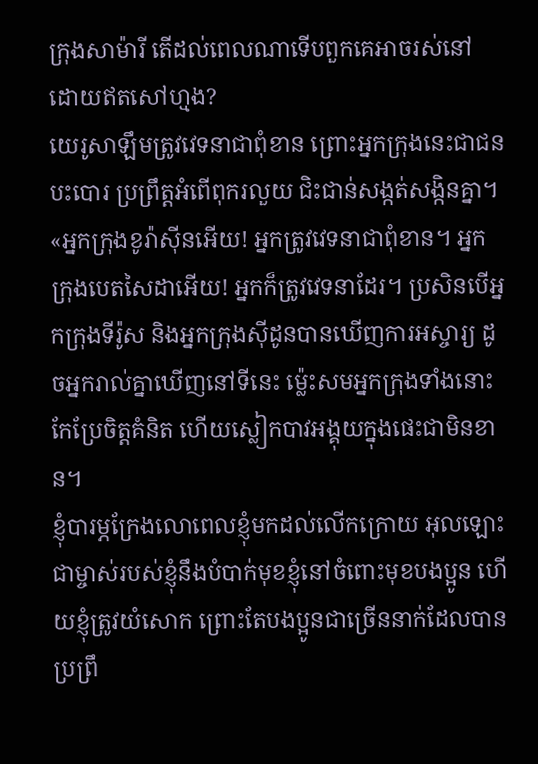ក្រុងសាម៉ារី តើដល់ពេលណាទើបពួកគេអាចរស់នៅ ដោយឥតសៅហ្មង?
យេរូសាឡឹមត្រូវវេទនាជាពុំខាន ព្រោះអ្នកក្រុងនេះជាជនបះបោរ ប្រព្រឹត្តអំពើពុករលួយ ជិះជាន់សង្កត់សង្កិនគ្នា។
«អ្នកក្រុងខូរ៉ាស៊ីនអើយ! អ្នកត្រូវវេទនាជាពុំខាន។ អ្នកក្រុងបេតសៃដាអើយ! អ្នកក៏ត្រូវវេទនាដែរ។ ប្រសិនបើអ្នកក្រុងទីរ៉ូស និងអ្នកក្រុងស៊ីដូនបានឃើញការអស្ចារ្យ ដូចអ្នករាល់គ្នាឃើញនៅទីនេះ ម៉្លេះសមអ្នកក្រុងទាំងនោះកែប្រែចិត្ដគំនិត ហើយស្លៀកបាវអង្គុយក្នុងផេះជាមិនខាន។
ខ្ញុំបារម្ភក្រែងលោពេលខ្ញុំមកដល់លើកក្រោយ អុលឡោះជាម្ចាស់របស់ខ្ញុំនឹងបំបាក់មុខខ្ញុំនៅចំពោះមុខបងប្អូន ហើយខ្ញុំត្រូវយំសោក ព្រោះតែបងប្អូនជាច្រើននាក់ដែលបានប្រព្រឹ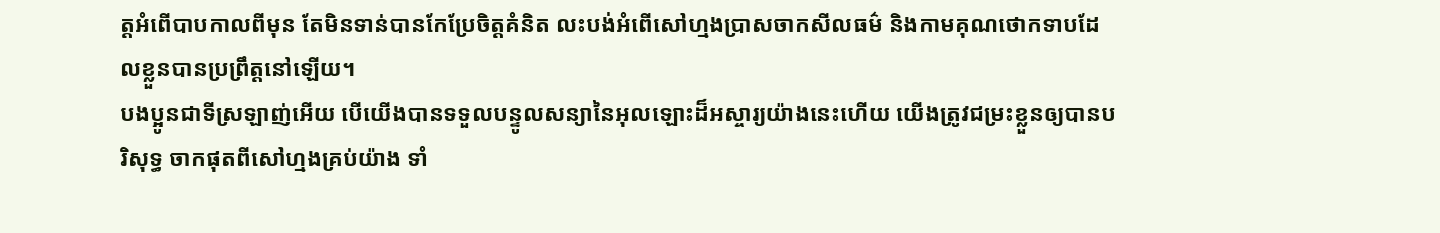ត្ដអំពើបាបកាលពីមុន តែមិនទាន់បានកែប្រែចិត្ដគំនិត លះបង់អំពើសៅហ្មងប្រាសចាកសីលធម៌ និងកាមគុណថោកទាបដែលខ្លួនបានប្រព្រឹត្ដនៅឡើយ។
បងប្អូនជាទីស្រឡាញ់អើយ បើយើងបានទទួលបន្ទូលសន្យានៃអុលឡោះដ៏អស្ចារ្យយ៉ាងនេះហើយ យើងត្រូវជម្រះខ្លួនឲ្យបានបរិសុទ្ធ ចាកផុតពីសៅហ្មងគ្រប់យ៉ាង ទាំ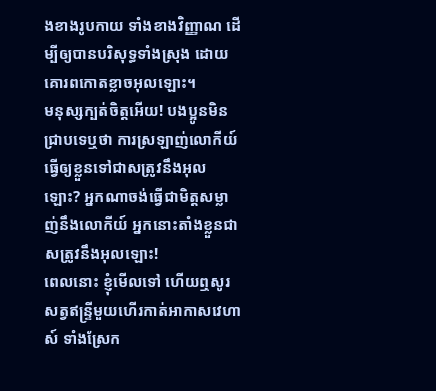ងខាងរូបកាយ ទាំងខាងវិញ្ញាណ ដើម្បីឲ្យបានបរិសុទ្ធទាំងស្រុង ដោយគោរពកោតខ្លាចអុលឡោះ។
មនុស្សក្បត់ចិត្ដអើយ! បងប្អូនមិនជ្រាបទេឬថា ការស្រឡាញ់លោកីយ៍ធ្វើឲ្យខ្លួនទៅជាសត្រូវនឹងអុលឡោះ? អ្នកណាចង់ធ្វើជាមិត្ដសម្លាញ់នឹងលោកីយ៍ អ្នកនោះតាំងខ្លួនជាសត្រូវនឹងអុលឡោះ!
ពេលនោះ ខ្ញុំមើលទៅ ហើយឮសូរសត្វឥន្ទ្រីមួយហើរកាត់អាកាសវេហាស៍ ទាំងស្រែក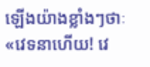ឡើងយ៉ាងខ្លាំងៗថាៈ «វេទនាហើយ! វេ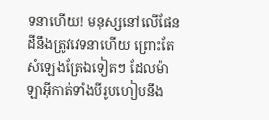ទនាហើយ! មនុស្សនៅលើផែនដីនឹងត្រូវវេទនាហើយ ព្រោះតែសំឡេងត្រែឯទៀតៗ ដែលម៉ាឡាអ៊ីកាត់ទាំងបីរូបហៀបនឹង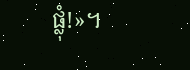ផ្លុំ!»។